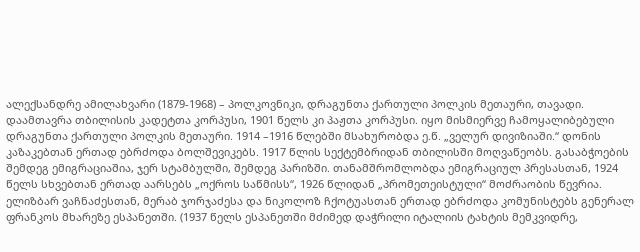ალექსანდრე ამილახვარი (1879-1968) – პოლკოვნიკი, დრაგუნთა ქართული პოლკის მეთაური, თავადი. დაამთავრა თბილისის კადეტთა კორპუსი, 1901 წელს კი პაჟთა კორპუსი. იყო მისმიერვე ჩამოყალიბებული დრაგუნთა ქართული პოლკის მეთაური. 1914 –1916 წლებში მსახურობდა ე.წ. „ველურ დივიზიაში.“ დონის კაზაკებთან ერთად ებრძოდა ბოლშევიკებს. 1917 წლის სექტემბრიდან თბილისში მოღვაწეობს. გასაბჭოების შემდეგ ემიგრაციაშია, ჯერ სტამბულში, შემდეგ პარიზში. თანამშრომლობდა ემიგრაციულ პრესასთან, 1924 წელს სხვებთან ერთად აარსებს „ოქროს საწმისს“, 1926 წლიდან „პრომეთეისტული“ მოძრაობის წევრია. ელიზბარ ვაჩნაძესთან, მერაბ ჯორჯაძესა და ნიკოლოზ ჩქოტუასთან ერთად ებრძოდა კომუნისტებს გენერალ ფრანკოს მხარეზე ესპანეთში. (1937 წელს ესპანეთში მძიმედ დაჭრილი იტალიის ტახტის მემკვიდრე,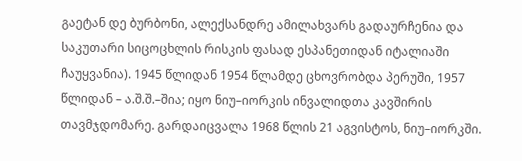გაეტან დე ბურბონი, ალექსანდრე ამილახვარს გადაურჩენია და საკუთარი სიცოცხლის რისკის ფასად ესპანეთიდან იტალიაში ჩაუყვანია). 1945 წლიდან 1954 წლამდე ცხოვრობდა პერუში, 1957 წლიდან – ა.შ.შ.–შია; იყო ნიუ–იორკის ინვალიდთა კავშირის თავმჯდომარე. გარდაიცვალა 1968 წლის 21 აგვისტოს, ნიუ–იორკში.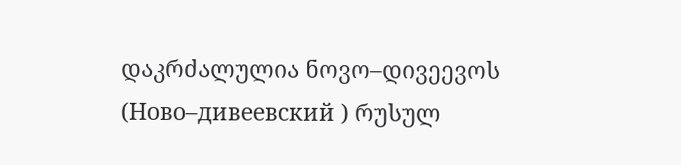დაკრძალულია ნოვო–დივეევოს (Ново–дивеевский ) რუსულ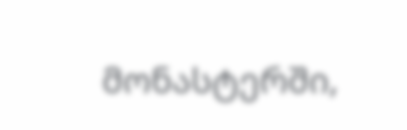მონასტერში,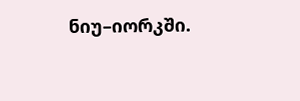ნიუ–იორკში.